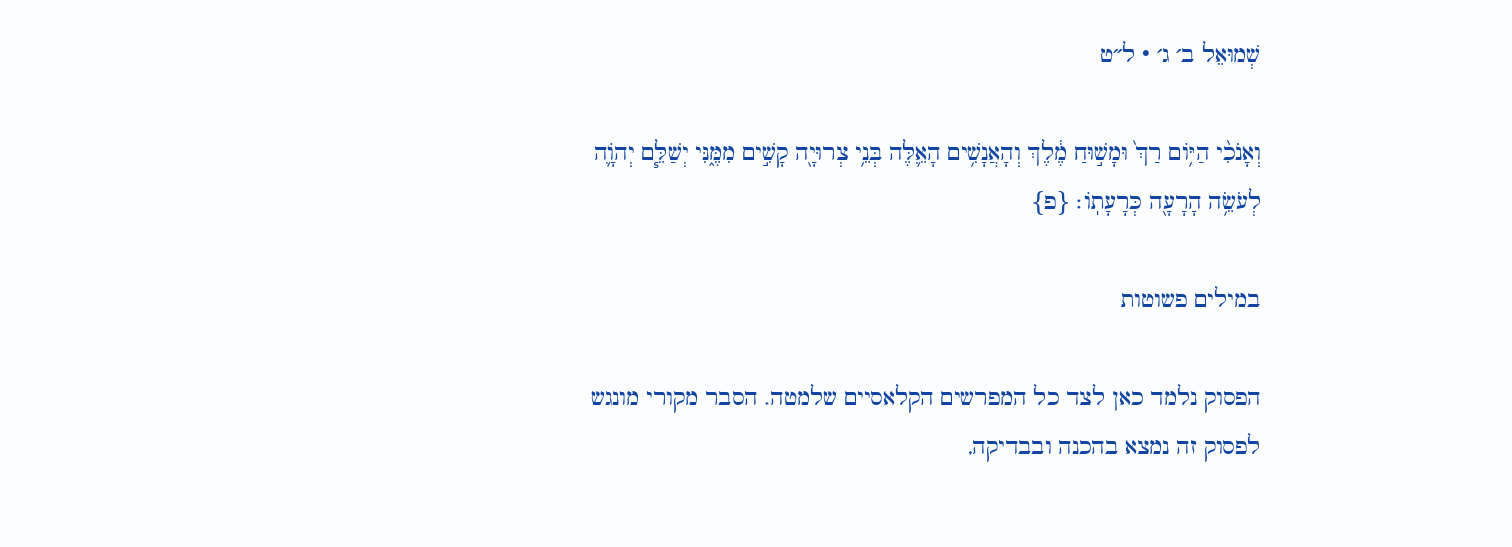שְׁמוּאֵל ב׳ ג׳ · ל״ט

וְאָנֹכִ֨י הַיּ֥וֹם רַךְ֙ וּמָשׁ֣וּחַ מֶ֔לֶךְ וְהָאֲנָשִׁ֥ים הָאֵ֛לֶּה בְּנֵ֥י צְרוּיָ֖ה קָשִׁ֣ים מִמֶּ֑נִּי יְשַׁלֵּ֧ם יְהֹוָ֛ה לְעֹשֵׂ֥ה הָרָעָ֖ה כְּרָעָתֽוֹ׃ {פ}

במילים פשוטות

הפסוק נלמד כאן לצד כל המפרשים הקלאסיים שלמטה. הסבר מקורי מונגש לפסוק זה נמצא בהכנה ובבדיקה,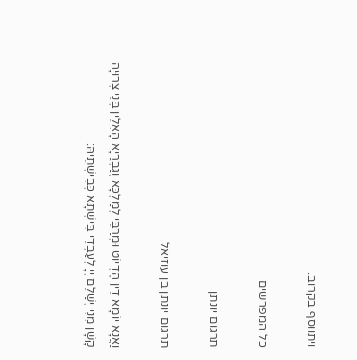ויתווסף בקרוב.

כל המפרשים

תרגום יונתן

תרגום יונתן בן עוזיאל

וַאֲנָא יוֹמָא דֵין הֶדְיוֹט וּמְרַבֵּי לְמַלְכָּא וְגַבְרַיָא הָאִלֵין בְּנֵי צְרוּיָה קָשָׁן מִנִי יְשַׁלֵם יְיָ לְעַבְדֵי בִּישְׁתָא כְּבִישְׁתֵיהּ: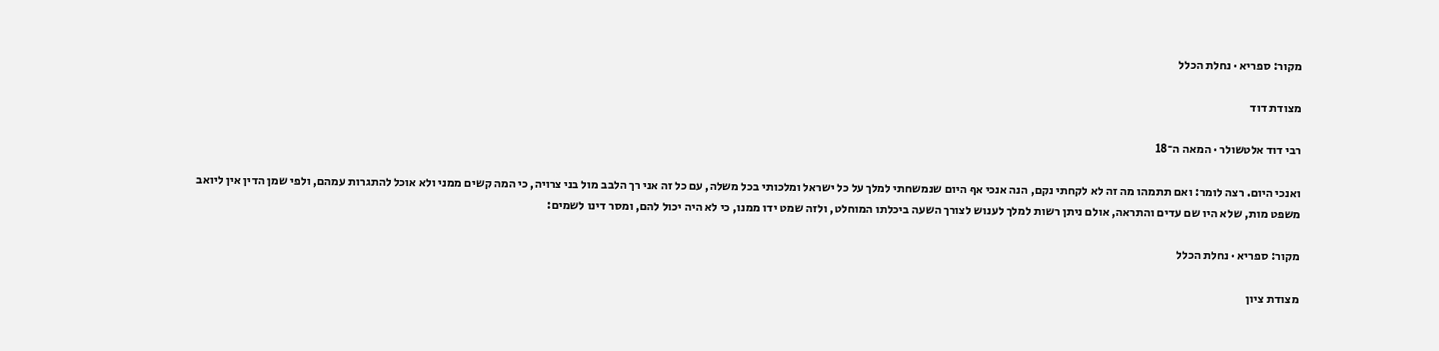מקור: ספריא · נחלת הכלל

מצודת דוד

רבי דוד אלטשולר · המאה ה־18

ואנכי היום. רצה לומר: ואם תתמהו מה זה לא לקחתי נקם, הנה אנכי אף היום שנמשחתי למלך על כל ישראל ומלכותי בכל משלה, עם כל זה אני רך הלבב מול בני צרויה, כי המה קשים ממני ולא אוכל להתגרות עמהם, ולפי שמן הדין אין ליואב משפט מות, שלא היו שם עדים והתראה, אולם ניתן רשות למלך לענוש לצורך השעה ביכלתו המוחלט, ולזה שמט ידו ממנו, כי לא היה יכול להם, ומסר דינו לשמים:

מקור: ספריא · נחלת הכלל

מצודת ציון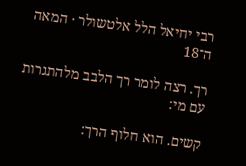רבי יחיאל הלל אלטשולר · המאה ה־18

רך. רצה לומר רך הלבב מלהתגרות עם מי:

קשים. הוא חלוף הרך: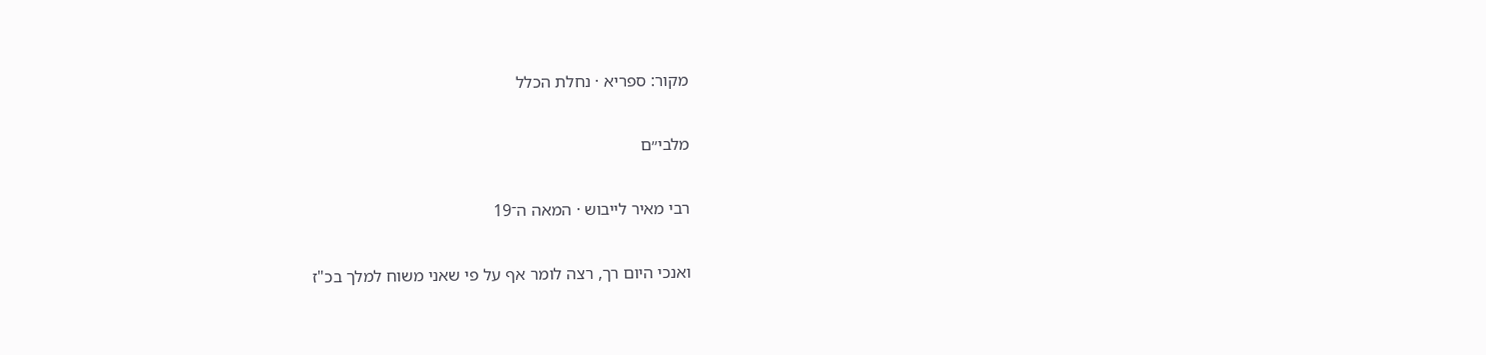מקור: ספריא · נחלת הכלל

מלבי״ם

רבי מאיר לייבוש · המאה ה־19

ואנכי היום רך, רצה לומר אף על פי שאני משוח למלך בכ"ז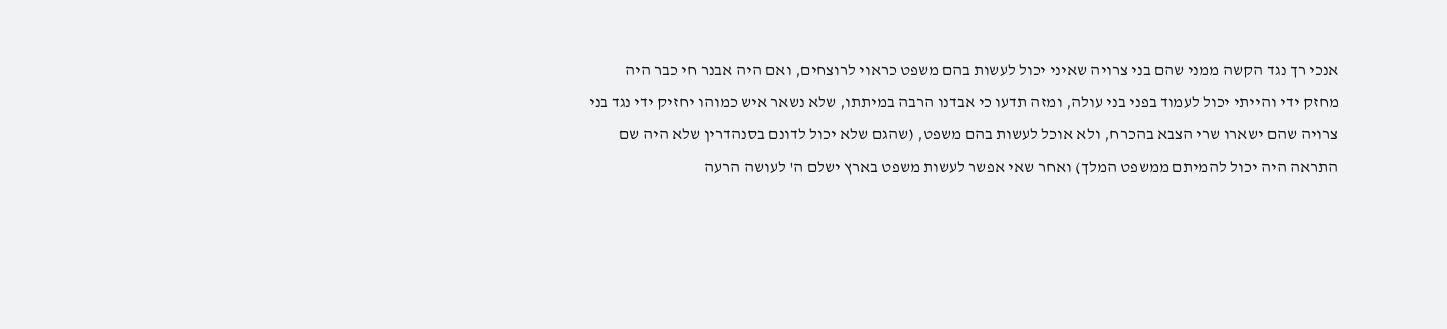אנכי רך נגד הקשה ממני שהם בני צרויה שאיני יכול לעשות בהם משפט כראוי לרוצחים, ואם היה אבנר חי כבר היה מחזק ידי והייתי יכול לעמוד בפני בני עולה, ומזה תדעו כי אבדנו הרבה במיתתו, שלא נשאר איש כמוהו יחזיק ידי נגד בני צרויה שהם ישארו שרי הצבא בהכרח, ולא אוכל לעשות בהם משפט, (שהגם שלא יכול לדונם בסנהדרין שלא היה שם התראה היה יכול להמיתם ממשפט המלך) ואחר שאי אפשר לעשות משפט בארץ ישלם ה' לעושה הרעה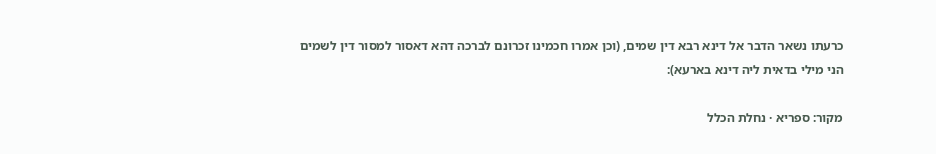כרעתו נשאר הדבר אל דינא רבא דין שמים, (וכן אמרו חכמינו זכרונם לברכה דהא דאסור למסור דין לשמים הני מילי בדאית ליה דינא בארעא):

מקור: ספריא · נחלת הכלל